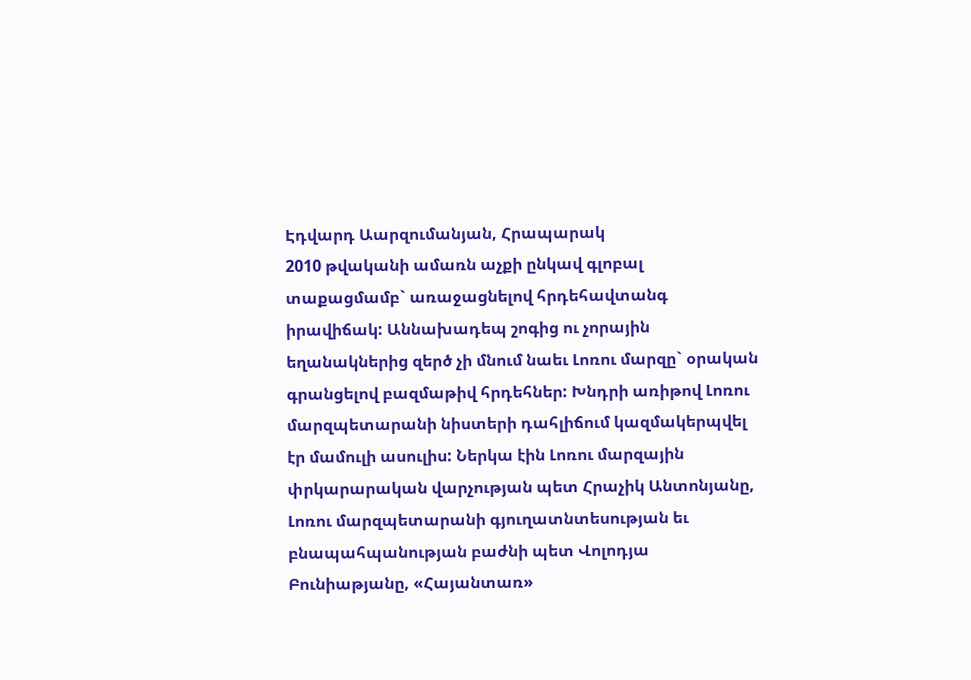Էդվարդ Աարզումանյան, Հրապարակ
2010 թվականի ամառն աչքի ընկավ գլոբալ տաքացմամբ` առաջացնելով հրդեհավտանգ իրավիճակ: Աննախադեպ շոգից ու չորային եղանակներից զերծ չի մնում նաեւ Լոռու մարզը` օրական գրանցելով բազմաթիվ հրդեհներ: Խնդրի առիթով Լոռու մարզպետարանի նիստերի դահլիճում կազմակերպվել էր մամուլի ասուլիս: Ներկա էին Լոռու մարզային փրկարարական վարչության պետ Հրաչիկ Անտոնյանը, Լոռու մարզպետարանի գյուղատնտեսության եւ բնապահպանության բաժնի պետ Վոլոդյա Բունիաթյանը, «Հայանտառ»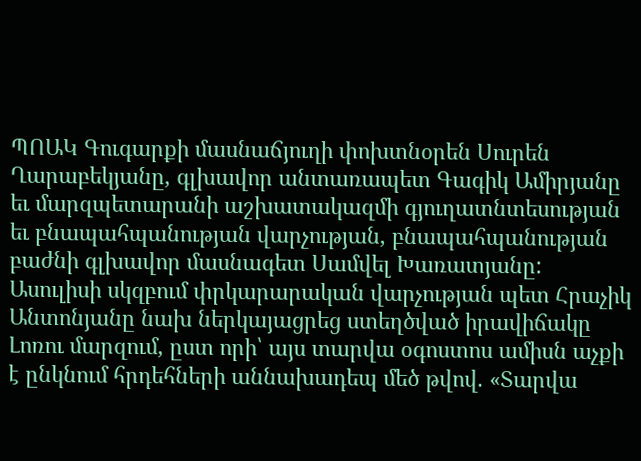ՊՈԱԿ Գուգարքի մասնաճյուղի փոխտնօրեն Սուրեն Ղարաբեկյանը, գլխավոր անտառապետ Գագիկ Ամիրյանը եւ մարզպետարանի աշխատակազմի գյուղատնտեսության եւ բնապահպանության վարչության, բնապահպանության բաժնի գլխավոր մասնագետ Սամվել Խառատյանը:
Ասուլիսի սկզբում փրկարարական վարչության պետ Հրաչիկ Անտոնյանը նախ ներկայացրեց ստեղծված իրավիճակը Լոռու մարզում, ըստ որի՝ այս տարվա օգոստոս ամիսն աչքի է ընկնում հրդեհների աննախադեպ մեծ թվով. «Տարվա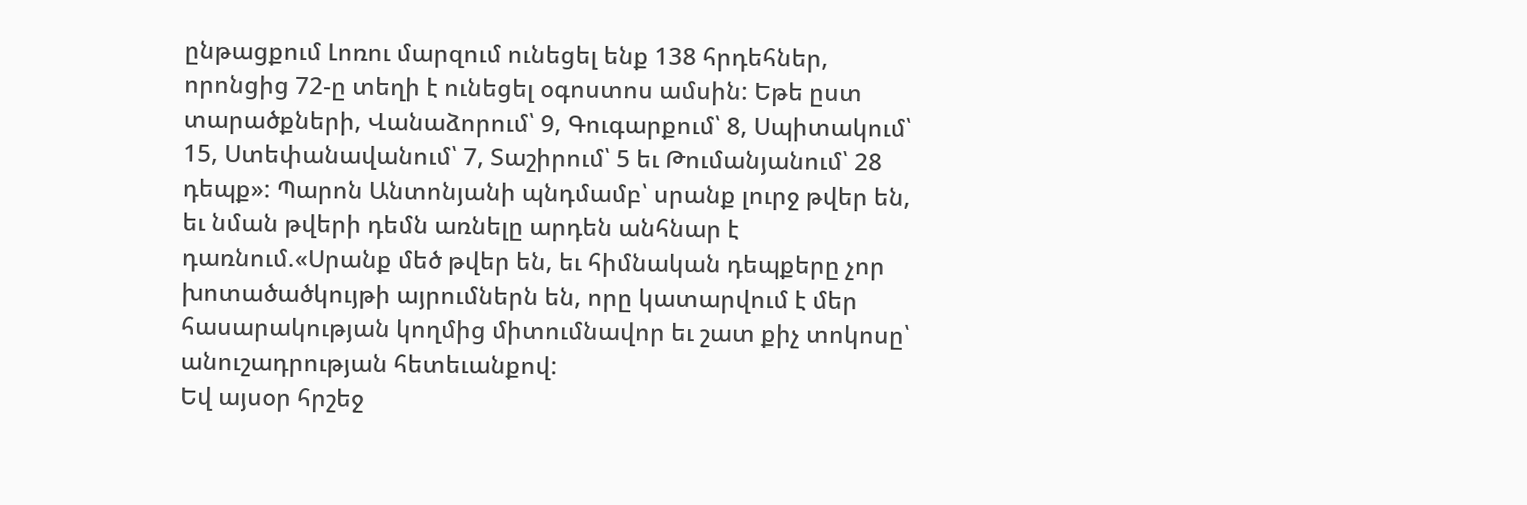ընթացքում Լոռու մարզում ունեցել ենք 138 հրդեհներ, որոնցից 72-ը տեղի է ունեցել օգոստոս ամսին: Եթե ըստ տարածքների, Վանաձորում՝ 9, Գուգարքում՝ 8, Սպիտակում՝ 15, Ստեփանավանում՝ 7, Տաշիրում՝ 5 եւ Թումանյանում՝ 28 դեպք»: Պարոն Անտոնյանի պնդմամբ՝ սրանք լուրջ թվեր են, եւ նման թվերի դեմն առնելը արդեն անհնար է դառնում.«Սրանք մեծ թվեր են, եւ հիմնական դեպքերը չոր խոտածածկույթի այրումներն են, որը կատարվում է մեր հասարակության կողմից միտումնավոր եւ շատ քիչ տոկոսը՝ անուշադրության հետեւանքով:
Եվ այսօր հրշեջ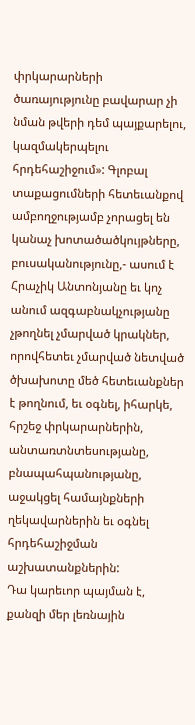փրկարարների ծառայությունը բավարար չի նման թվերի դեմ պայքարելու, կազմակերպելու հրդեհաշիջում»: Գլոբալ տաքացումների հետեւանքով ամբողջությամբ չորացել են կանաչ խոտածածկույթները, բուսականությունը,- ասում է Հրաչիկ Անտոնյանը եւ կոչ անում ազգաբնակչությանը չթողնել չմարված կրակներ, որովհետեւ չմարված նետված ծխախոտը մեծ հետեւանքներ է թողնում, եւ օգնել, իհարկե, հրշեջ փրկարարներին, անտառտնտեսությանը, բնապահպանությանը, աջակցել համայնքների ղեկավարներին եւ օգնել հրդեհաշիջման աշխատանքներին:
Դա կարեւոր պայման է, քանզի մեր լեռնային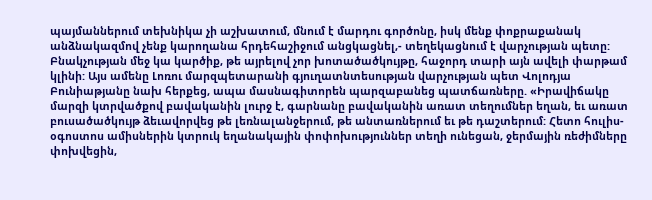պայմաններում տեխնիկա չի աշխատում, մնում է մարդու գործոնը, իսկ մենք փոքրաքանակ անձնակազմով չենք կարողանա հրդեհաշիջում անցկացնել,- տեղեկացնում է վարչության պետը: Բնակչության մեջ կա կարծիք, թե այրելով չոր խոտածածկույթը, հաջորդ տարի այն ավելի փարթամ կլինի: Այս ամենը Լոռու մարզպետարանի գյուղատնտեսության վարչության պետ Վոլոդյա Բունիաթյանը նախ հերքեց, ապա մասնագիտորեն պարզաբանեց պատճառները. «Իրավիճակը մարզի կտրվածքով բավականին լուրջ է, գարնանը բավականին առատ տեղումներ եղան, եւ առատ բուսածածկույթ ձեւավորվեց թե լեռնալանջերում, թե անտառներում եւ թե դաշտերում: Հետո հուլիս-օգոստոս ամիսներին կտրուկ եղանակային փոփոխություններ տեղի ունեցան, ջերմային ռեժիմները փոխվեցին,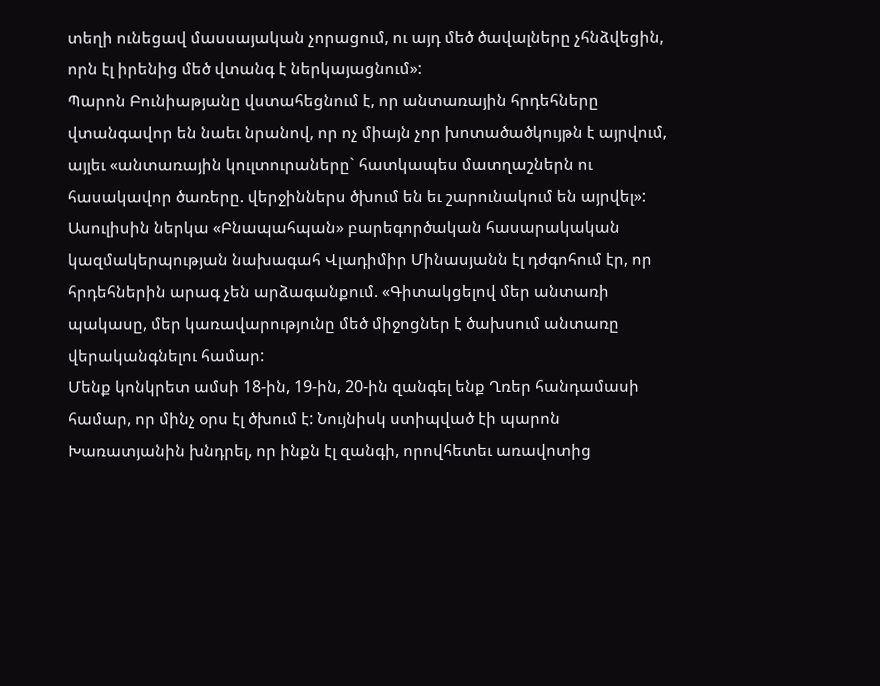տեղի ունեցավ մասսայական չորացում, ու այդ մեծ ծավալները չհնձվեցին, որն էլ իրենից մեծ վտանգ է ներկայացնում»:
Պարոն Բունիաթյանը վստահեցնում է, որ անտառային հրդեհները վտանգավոր են նաեւ նրանով, որ ոչ միայն չոր խոտածածկույթն է այրվում, այլեւ «անտառային կուլտուրաները` հատկապես մատղաշներն ու հասակավոր ծառերը. վերջիններս ծխում են եւ շարունակում են այրվել»: Ասուլիսին ներկա «Բնապահպան» բարեգործական հասարակական կազմակերպության նախագահ Վլադիմիր Մինասյանն էլ դժգոհում էր, որ հրդեհներին արագ չեն արձագանքում. «Գիտակցելով մեր անտառի պակասը, մեր կառավարությունը մեծ միջոցներ է ծախսում անտառը վերականգնելու համար:
Մենք կոնկրետ ամսի 18-ին, 19-ին, 20-ին զանգել ենք Ղռեր հանդամասի համար, որ մինչ օրս էլ ծխում է: Նույնիսկ ստիպված էի պարոն Խառատյանին խնդրել, որ ինքն էլ զանգի, որովհետեւ առավոտից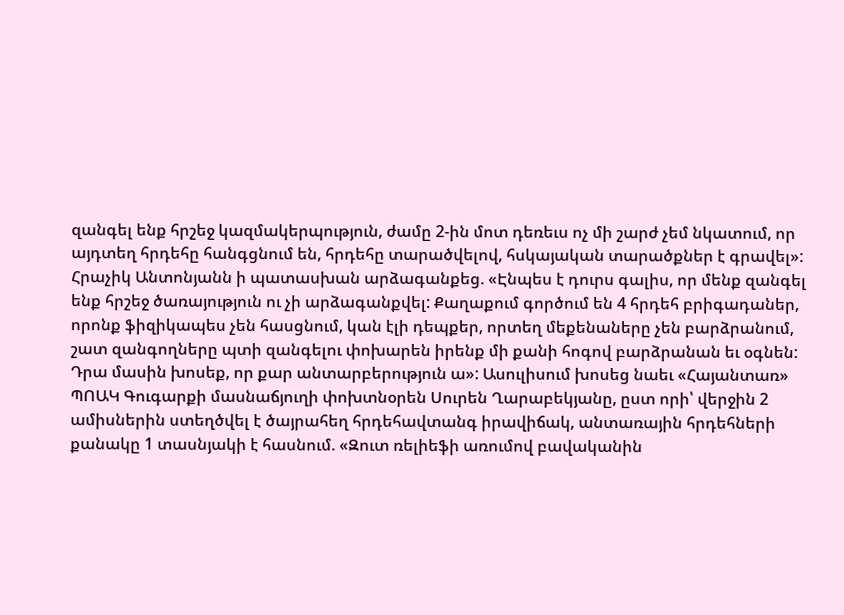զանգել ենք հրշեջ կազմակերպություն, ժամը 2-ին մոտ դեռեւս ոչ մի շարժ չեմ նկատում, որ այդտեղ հրդեհը հանգցնում են, հրդեհը տարածվելով, հսկայական տարածքներ է գրավել»: Հրաչիկ Անտոնյանն ի պատասխան արձագանքեց. «Էնպես է դուրս գալիս, որ մենք զանգել ենք հրշեջ ծառայություն ու չի արձագանքվել: Քաղաքում գործում են 4 հրդեհ բրիգադաներ, որոնք ֆիզիկապես չեն հասցնում, կան էլի դեպքեր, որտեղ մեքենաները չեն բարձրանում, շատ զանգողները պտի զանգելու փոխարեն իրենք մի քանի հոգով բարձրանան եւ օգնեն:
Դրա մասին խոսեք, որ քար անտարբերություն ա»: Ասուլիսում խոսեց նաեւ «Հայանտառ» ՊՈԱԿ Գուգարքի մասնաճյուղի փոխտնօրեն Սուրեն Ղարաբեկյանը, ըստ որի՝ վերջին 2 ամիսներին ստեղծվել է ծայրահեղ հրդեհավտանգ իրավիճակ, անտառային հրդեհների քանակը 1 տասնյակի է հասնում. «Զուտ ռելիեֆի առումով բավականին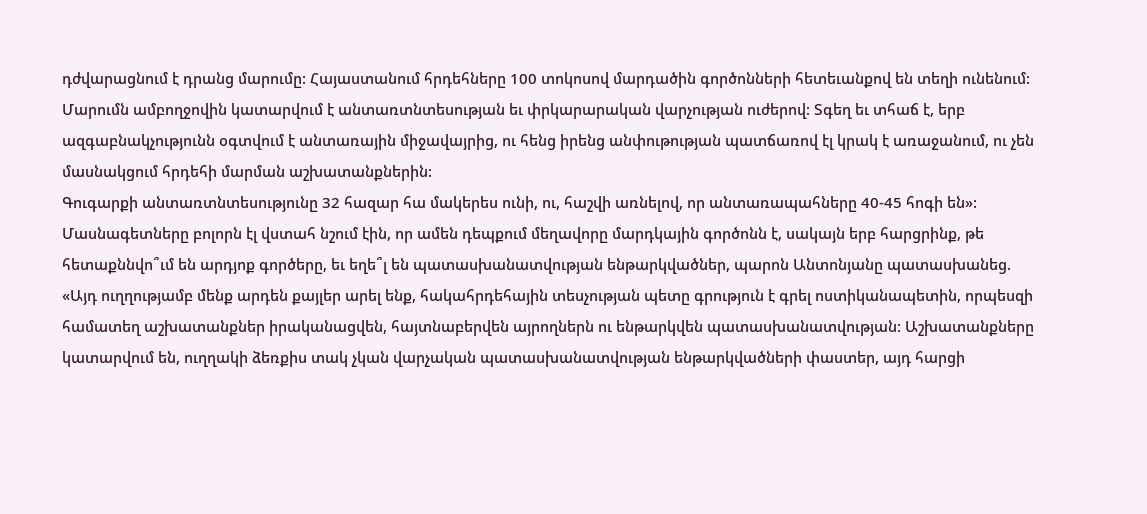դժվարացնում է դրանց մարումը: Հայաստանում հրդեհները 100 տոկոսով մարդածին գործոնների հետեւանքով են տեղի ունենում: Մարումն ամբողջովին կատարվում է անտառտնտեսության եւ փրկարարական վարչության ուժերով: Տգեղ եւ տհաճ է, երբ ազգաբնակչությունն օգտվում է անտառային միջավայրից, ու հենց իրենց անփութության պատճառով էլ կրակ է առաջանում, ու չեն մասնակցում հրդեհի մարման աշխատանքներին:
Գուգարքի անտառտնտեսությունը 32 հազար հա մակերես ունի, ու, հաշվի առնելով, որ անտառապահները 40-45 հոգի են»: Մասնագետները բոլորն էլ վստահ նշում էին, որ ամեն դեպքում մեղավորը մարդկային գործոնն է, սակայն երբ հարցրինք, թե հետաքննվո՞ւմ են արդյոք գործերը, եւ եղե՞լ են պատասխանատվության ենթարկվածներ, պարոն Անտոնյանը պատասխանեց. «Այդ ուղղությամբ մենք արդեն քայլեր արել ենք, հակահրդեհային տեսչության պետը գրություն է գրել ոստիկանապետին, որպեսզի համատեղ աշխատանքներ իրականացվեն, հայտնաբերվեն այրողներն ու ենթարկվեն պատասխանատվության: Աշխատանքները կատարվում են, ուղղակի ձեռքիս տակ չկան վարչական պատասխանատվության ենթարկվածների փաստեր, այդ հարցի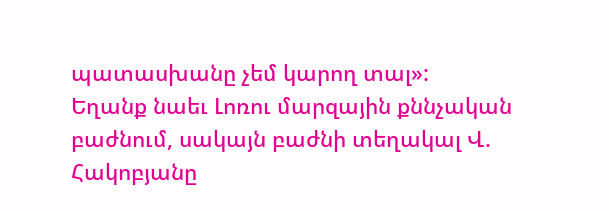պատասխանը չեմ կարող տալ»:
Եղանք նաեւ Լոռու մարզային քննչական բաժնում, սակայն բաժնի տեղակալ Վ. Հակոբյանը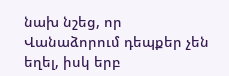նախ նշեց, որ Վանաձորում դեպքեր չեն եղել, իսկ երբ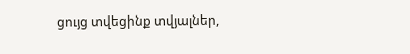ցույց տվեցինք տվյալներ,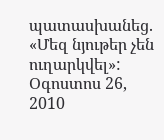պատասխանեց. «Մեզ նյութեր չեն ուղարկվել»:
Օգոստոս 26, 2010